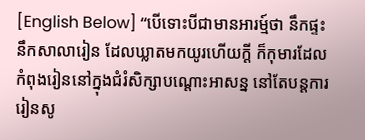[English Below] “បើទោះបីជាមានអារម្ម៍ថា នឹកផ្ទះ នឹកសាលារៀន ដែលឃ្លាតមកយូរហើយក្ដី ក៏កុមារដែលកំពុងរៀននៅក្នុងជំរំសិក្សាបណ្តោះអាសន្ន នៅតែបន្តការរៀនសូ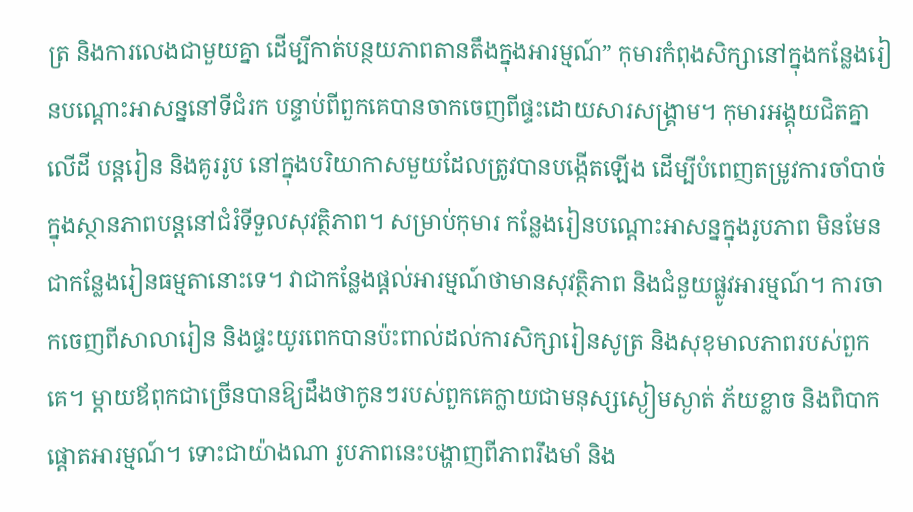ត្រ និងការលេងជាមួយគ្នា ដើម្បីកាត់បន្ថយភាពតានតឹងក្នុងអារម្មណ៍” កុមារកំពុងសិក្សានៅក្នុងកន្លែងរៀនបណ្តោះអាសន្ននៅទីជំរក បន្ទាប់ពីពួកគេបានចាកចេញពីផ្ទះដោយសារសង្គ្រាម។ កុមារអង្គុយជិតគ្នាលើដី បន្តរៀន និងគូររូប នៅក្នុងបរិយាកាសមួយដែលត្រូវបានបង្កើតឡើង ដើម្បីបំពេញតម្រូវការចាំបាច់ ក្នុងស្ថានភាពបន្តនៅជំរំទីទួលសុវត្ថិភាព។ សម្រាប់កុមារ កន្លែងរៀនបណ្តោះអាសន្នក្នុងរូបភាព មិនមែនជាកន្លែងរៀនធម្មតានោះទេ។ វាជាកន្លែងផ្តល់អារម្មណ៍ថាមានសុវត្ថិភាព និងជំនួយផ្លូវអារម្មណ៍។ ការចាកចេញពីសាលារៀន និងផ្ទះយូរពេកបានប៉ះពាល់ដល់ការសិក្សារៀនសូត្រ និងសុខុមាលភាពរបស់ពួកគេ។ ម្តាយឪពុកជាច្រើនបានឱ្យដឹងថាកូនៗរបស់ពួកគេក្លាយជាមនុស្សស្ងៀមស្ងាត់ ភ័យខ្លាច និងពិបាកផ្តោតអារម្មណ៍។ ទោះជាយ៉ាងណា រូបភាពនេះបង្ហាញពីភាពរឹងមាំ និង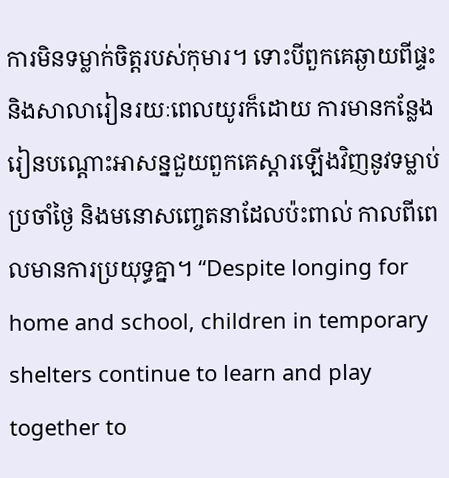ការមិនទម្លាក់ចិត្តរបស់កុមារ។ ទោះបីពួកគេឆ្ងាយពីផ្ទះ និងសាលារៀនរយៈពេលយូរក៏ដោយ ការមានកន្លែងរៀនបណ្តោះអាសន្នជួយពួកគេស្ដារឡើងវិញនូវទម្លាប់ប្រចាំថ្ងៃ និងមនោសញ្ចេតនាដែលប៉ះពាល់ កាលពីពេលមានការប្រយុទ្ធគ្នា។ “Despite longing for home and school, children in temporary shelters continue to learn and play together to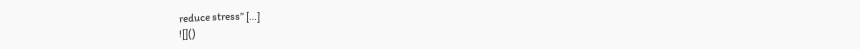reduce stress” […]
![]()